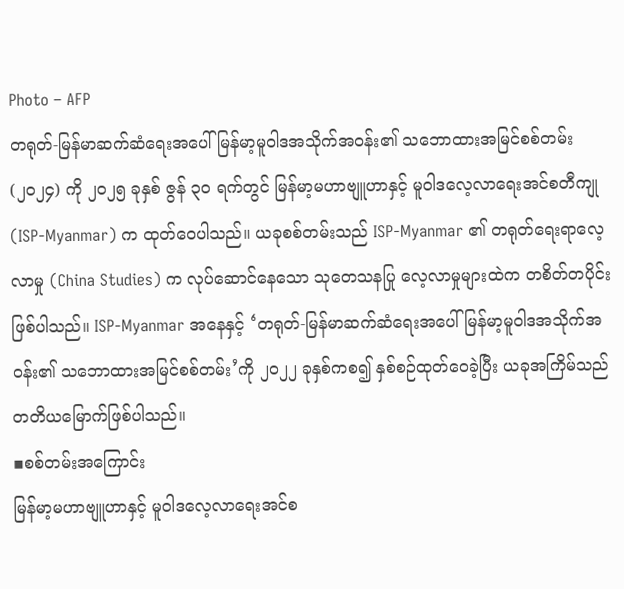Photo – AFP
တရုတ်-မြန်မာဆက်ဆံရေးအပေါ် မြန်မာ့မူဝါဒအသိုက်အဝန်း၏ သဘောထားအမြင်စစ်တမ်း (၂၀၂၄) ကို ၂၀၂၅ ခုနှစ် ဇွန် ၃၀ ရက်တွင် မြန်မာ့မဟာဗျူဟာနှင့် မူဝါဒလေ့လာရေးအင်စတီကျု (ISP-Myanmar) က ထုတ်ဝေပါသည်။ ယခုစစ်တမ်းသည် ISP-Myanmar ၏ တရုတ်ရေးရာလေ့လာမှု (China Studies) က လုပ်ဆောင်နေသော သုတေသနပြု လေ့လာမှုများထဲက တစိတ်တပိုင်းဖြစ်ပါသည်။ ISP-Myanmar အနေနှင့် ‘တရုတ်-မြန်မာဆက်ဆံရေးအပေါ် မြန်မာ့မူဝါဒအသိုက်အဝန်း၏ သဘောထားအမြင်စစ်တမ်း’ကို ၂၀၂၂ ခုနှစ်ကစ၍ နှစ်စဉ်ထုတ်ဝေခဲ့ပြီး ယခုအကြိမ်သည် တတိယမြောက်ဖြစ်ပါသည်။
▪စစ်တမ်းအကြောင်း
မြန်မာ့မဟာဗျူဟာနှင့် မူဝါဒလေ့လာရေးအင်စ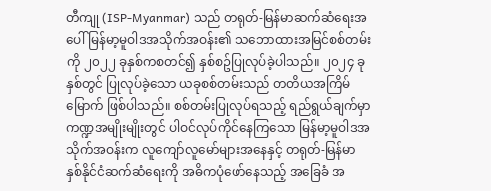တီကျု (ISP-Myanmar) သည် တရုတ်-မြန်မာဆက်ဆံရေးအပေါ် မြန်မာ့မူဝါဒအသိုက်အဝန်း၏ သဘောထားအမြင်စစ်တမ်းကို ၂၀၂၂ ခုနှစ်ကစတင်၍ နှစ်စဥ်ပြုလုပ်ခဲ့ပါသည်။ ၂၀၂၄ ခုနှစ်တွင် ပြုလုပ်ခဲ့သော ယခုစစ်တမ်းသည် တတိယအကြိမ်မြောက် ဖြစ်ပါသည်။ စစ်တမ်းပြုလုပ်ရသည့် ရည်ရွယ်ချက်မှာ ကဏ္ဍအမျိုးမျိုးတွင် ပါဝင်လုပ်ကိုင်နေကြသော မြန်မာ့မူဝါဒအသိုက်အဝန်းက လူကျော်လူမော်များအနေနှင့် တရုတ်-မြန်မာ နှစ်နိုင်ငံဆက်ဆံရေးကို အဓိကပုံဖော်နေသည့် အခြေခံ အ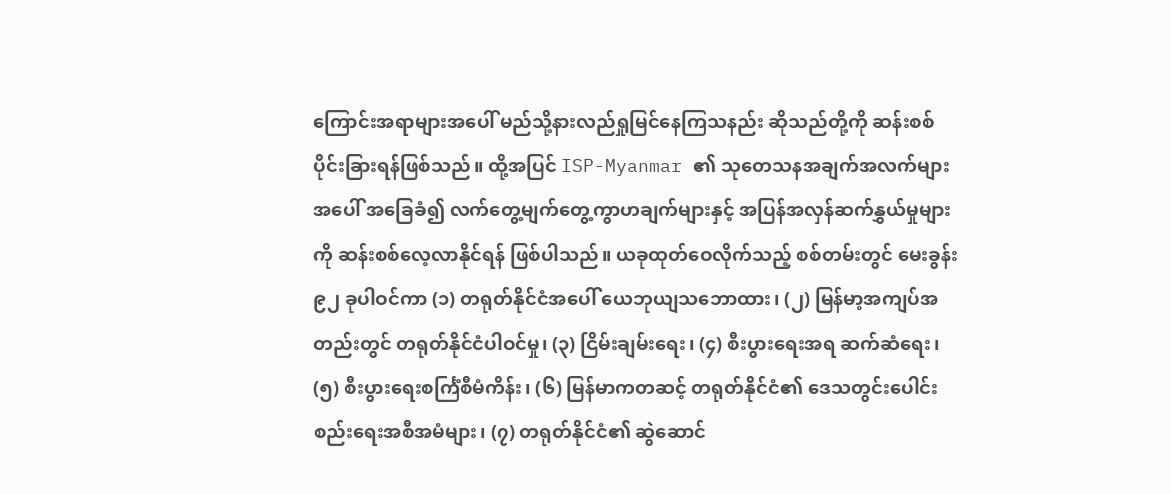ကြောင်းအရာများအပေါ် မည်သို့နားလည်ရှုမြင်နေကြသနည်း ဆိုသည်တို့ကို ဆန်းစစ်ပိုင်းခြားရန်ဖြစ်သည်။ ထို့အပြင် ISP-Myanmar ၏ သုတေသနအချက်အလက်များအပေါ် အခြေခံ၍ လက်တွေ့မျက်တွေ့ကွာဟချက်များနှင့် အပြန်အလှန်ဆက်နွှယ်မှုများကို ဆန်းစစ်လေ့လာနိုင်ရန် ဖြစ်ပါသည်။ ယခုထုတ်ဝေလိုက်သည့် စစ်တမ်းတွင် မေးခွန်း ၉၂ ခုပါဝင်ကာ (၁) တရုတ်နိုင်ငံအပေါ် ယေဘုယျသဘောထား၊ (၂) မြန်မာ့အကျပ်အတည်းတွင် တရုတ်နိုင်ငံပါဝင်မှု၊ (၃) ငြိမ်းချမ်းရေး၊ (၄) စီးပွားရေးအရ ဆက်ဆံရေး၊ (၅) စီးပွားရေးစင်္ကြံစီမံကိန်း၊ (၆) မြန်မာကတဆင့် တရုတ်နိုင်ငံ၏ ဒေသတွင်းပေါင်းစည်းရေးအစီအမံများ၊ (၇) တရုတ်နိုင်ငံ၏ ဆွဲဆောင်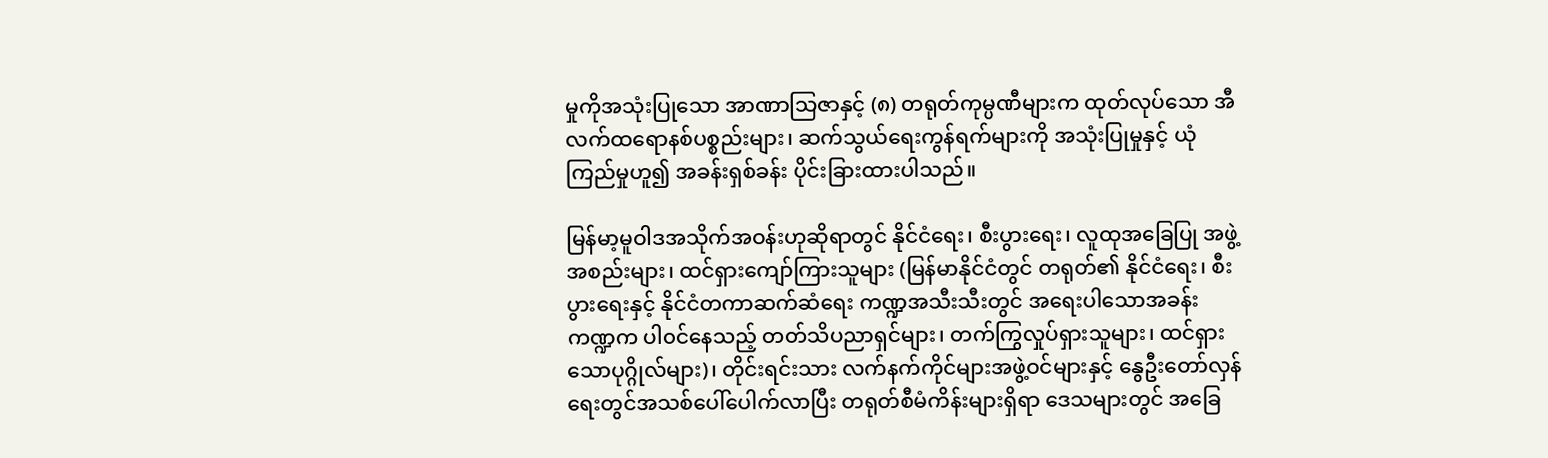မှုကိုအသုံးပြုသော အာဏာသြဇာနှင့် (၈) တရုတ်ကုမ္ပဏီများက ထုတ်လုပ်သော အီလက်ထရောနစ်ပစ္စည်းများ၊ ဆက်သွယ်ရေးကွန်ရက်များကို အသုံးပြုမှုနှင့် ယုံကြည်မှုဟူ၍ အခန်းရှစ်ခန်း ပိုင်းခြားထားပါသည်။

မြန်မာ့မူဝါဒအသိုက်အဝန်းဟုဆိုရာတွင် နိုင်ငံရေး၊ စီးပွားရေး၊ လူထုအခြေပြု အဖွဲ့အစည်းများ၊ ထင်ရှားကျော်ကြားသူများ (မြန်မာနိုင်ငံတွင် တရုတ်၏ နိုင်ငံရေး၊ စီးပွားရေးနှင့် နိုင်ငံတကာဆက်ဆံရေး ကဏ္ဍအသီးသီးတွင် အရေးပါသောအခန်းကဏ္ဍက ပါ၀င်နေသည့် တတ်သိပညာရှင်များ၊ တက်ကြွလှုပ်ရှားသူများ၊ ထင်ရှားသောပုဂ္ဂိုလ်များ)၊ တိုင်းရင်းသား လက်နက်ကိုင်များအဖွဲ့ဝင်များနှင့် နွေဦးတော်လှန်ရေးတွင်အသစ်ပေါ်ပေါက်လာပြီး တရုတ်စီမံကိန်းများရှိရာ ဒေသများတွင် အခြေ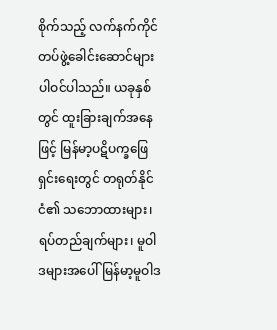စိုက်သည့် လက်နက်ကိုင်တပ်ဖွဲ့ခေါင်းဆောင်များ ပါဝင်ပါသည်။ ယခုနှစ်တွင် ထူးခြားချက်အနေဖြင့် မြန်မာ့ပဋိပက္ခဖြေရှင်းရေးတွင် တရုတ်နိုင်ငံ၏ သဘောထားများ၊ ရပ်တည်ချက်များ၊ မူဝါဒများအပေါ် မြန်မာ့မူဝါဒ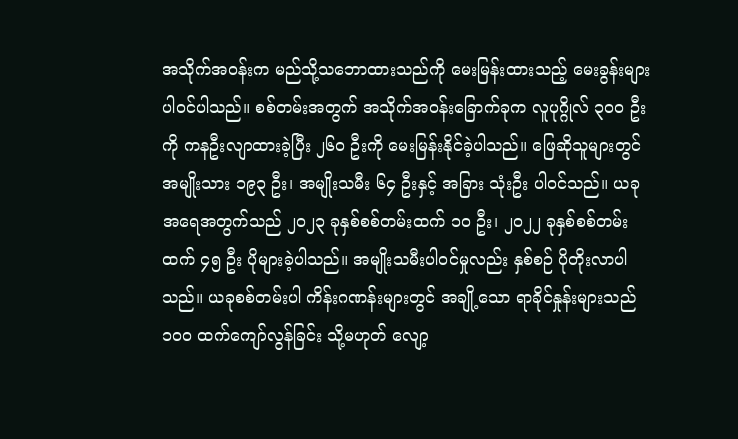အသိုက်အဝန်းက မည်သို့သဘောထားသည်ကို မေးမြန်းထားသည့် မေးခွန်းများ ပါဝင်ပါသည်။ စစ်တမ်းအတွက် အသိုက်အဝန်းခြောက်ခုက လူပုဂ္ဂိုလ် ၃၀၀ ဦးကို ကနဦးလျာထားခဲ့ပြီး ၂၆၀ ဦးကို မေးမြန်းနိုင်ခဲ့ပါသည်။ ဖြေဆိုသူများတွင် အမျိုးသား ၁၉၃ ဦး၊ အမျိုးသမီး ၆၄ ဦးနှင့် အခြား သုံးဦး ပါဝင်သည်။ ယခုအရေအတွက်သည် ၂၀၂၃ ခုနှစ်စစ်တမ်းထက် ၁၀ ဦး၊ ၂၀၂၂ ခုနှစ်စစ်တမ်းထက် ၄၅ ဦး ပိုများခဲ့ပါသည်။ အမျိုးသမီးပါဝင်မှုလည်း နှစ်စဉ် ပိုတိုးလာပါသည်။ ယခုစစ်တမ်းပါ ကိန်းဂဏန်းများတွင် အချို့သော ရာခိုင်နှုန်းများသည် ၁၀၀ ထက်ကျော်လွန်ခြင်း သို့မဟုတ် လျော့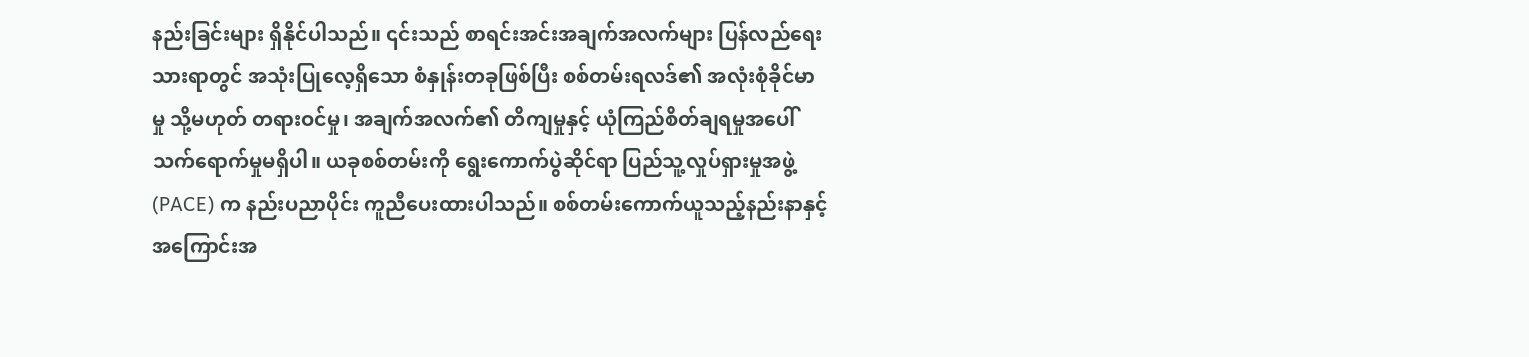နည်းခြင်းများ ရှိနိုင်ပါသည်။ ၎င်းသည် စာရင်းအင်းအချက်အလက်များ ပြန်လည်ရေးသားရာတွင် အသုံးပြုလေ့ရှိသော စံနှုန်းတခုဖြစ်ပြီး စစ်တမ်းရလဒ်၏ အလုံးစုံခိုင်မာမှု သို့မဟုတ် တရားဝင်မှု၊ အချက်အလက်၏ တိကျမှုနှင့် ယုံကြည်စိတ်ချရမှုအပေါ် သက်ရောက်မှုမရှိပါ။ ယခုစစ်တမ်းကို ရွေးကောက်ပွဲဆိုင်ရာ ပြည်သူ့လှုပ်ရှားမှုအဖွဲ့ (PACE) က နည်းပညာပိုင်း ကူညီပေးထားပါသည်။ စစ်တမ်းကောက်ယူသည့်နည်းနာနှင့် အကြောင်းအ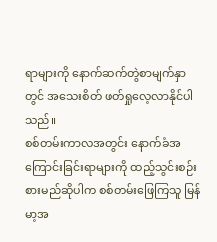ရာများကို နောက်ဆက်တွဲစာမျက်နှာတွင် အသေးစိတ် ဖတ်ရှုလေ့လာနိုင်ပါသည်။
စစ်တမ်းကာလအတွင်း နောက်ခံအကြောင်းခြင်းရာများကို ထည့်သွင်းစဉ်းစားမည်ဆိုပါက စစ်တမ်းဖြေကြသူ မြန်မာ့အ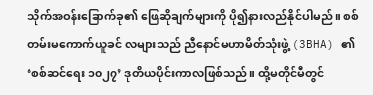သိုက်အဝန်းခြောက်ခု၏ ဖြေဆိုချက်များကို ပို၍နားလည်နိုင်ပါမည်။ စစ်တမ်းမကောက်ယူခင် လများသည် ညီနောင်မဟာမိတ်သုံးဖွဲ့ (3BHA) ၏ ‘စစ်ဆင်ရေး ၁၀၂၇’ ဒုတိယပိုင်းကာလဖြစ်သည်။ ထို့မတိုင်မီတွင်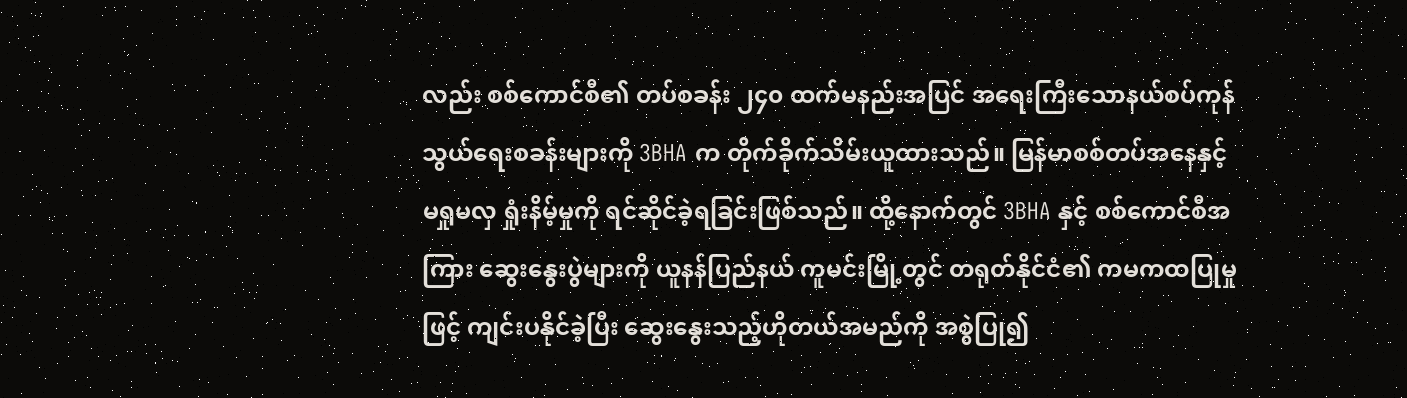လည်း စစ်ကောင်စီ၏ တပ်စခန်း ၂၄၀ ထက်မနည်းအပြင် အရေးကြီးသောနယ်စပ်ကုန်သွယ်ရေးစခန်းများကို 3BHA က တိုက်ခိုက်သိမ်းယူထားသည်။ မြန်မာစစ်တပ်အနေနှင့် မရှုမလှ ရှုံးနိမ့်မှုကို ရင်ဆိုင်ခဲ့ရခြင်းဖြစ်သည်။ ထို့နောက်တွင် 3BHA နှင့် စစ်ကောင်စီအကြား ဆွေးနွေးပွဲများကို ယူနန်ပြည်နယ် ကူမင်းမြို့တွင် တရုတ်နိုင်ငံ၏ ကမကထပြုမှုဖြင့် ကျင်းပနိုင်ခဲ့ပြီး ဆွေးနွေးသည့်ဟိုတယ်အမည်ကို အစွဲပြု၍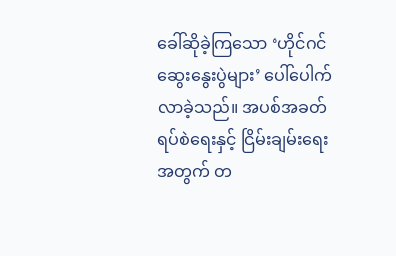ခေါ်ဆိုခဲ့ကြသော ‘ဟိုင်ဂင်ဆွေးနွေးပွဲများ’ ပေါ်ပေါက်လာခဲ့သည်။ အပစ်အခတ်ရပ်စဲရေးနှင့် ငြိမ်းချမ်းရေးအတွက် တ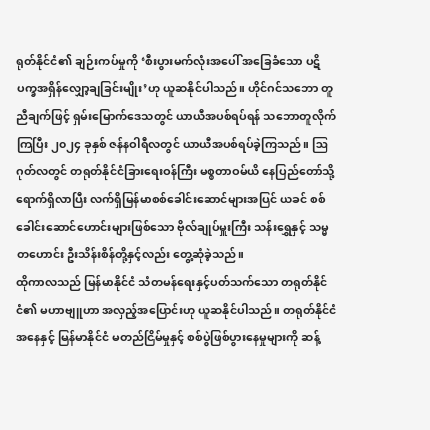ရုတ်နိုင်ငံ၏ ချဉ်းကပ်မှုကို ‘စီးပွားမက်လုံးအပေါ် အခြေခံသော ပဋိပက္ခအရှိန်လျှော့ချခြင်းမျိုး’ဟု ယူဆနိုင်ပါသည်။ ဟိုင်ဂင်သဘော တူညီချက်ဖြင့် ရှမ်းမြောက်ဒေသတွင် ယာယီအပစ်ရပ်ရန် သဘောတူလိုက်ကြပြီး ၂၀၂၄ ခုနှစ် ဇန်နဝါရီလတွင် ယာယီအပစ်ရပ်ခဲ့ကြသည်။ ဩဂုတ်လတွင် တရုတ်နိုင်ငံခြားရေးဝန်ကြီး မစ္စတာဝမ်ယိ နေပြည်တော်သို့ ရောက်ရှိလာပြီး လက်ရှိမြန်မာစစ်ခေါင်းဆောင်များအပြင် ယခင် စစ်ခေါင်းဆောင်ဟောင်းများဖြစ်သော ဗိုလ်ချုပ်မှူးကြီး သန်းရွှေနှင့် သမ္မတဟောင်း ဦးသိန်းစိန်တို့နှင့်လည်း တွေ့ဆုံခဲ့သည်။
ထိုကာလသည် မြန်မာနိုင်ငံ သံတမန်ရေးနှင့်ပတ်သက်သော တရုတ်နိုင်ငံ၏ မဟာဗျူဟာ အလှည့်အပြောင်းဟု ယူဆနိုင်ပါသည်။ တရုတ်နိုင်ငံအနေနှင့် မြန်မာနိုင်ငံ မတည်ငြိမ်မှုနှင့် စစ်ပွဲဖြစ်ပွားနေမှုများကို ဆန့်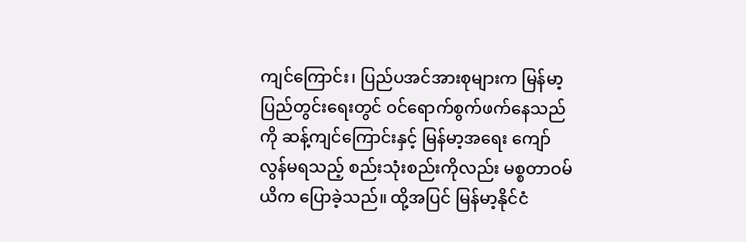ကျင်ကြောင်း၊ ပြည်ပအင်အားစုများက မြန်မာ့ပြည်တွင်းရေးတွင် ဝင်ရောက်စွက်ဖက်နေသည်ကို ဆန့်ကျင်ကြောင်းနှင့် မြန်မာ့အရေး ကျော်လွန်မရသည့် စည်းသုံးစည်းကိုလည်း မစ္စတာဝမ်ယိက ပြောခဲ့သည်။ ထို့အပြင် မြန်မာ့နိုင်ငံ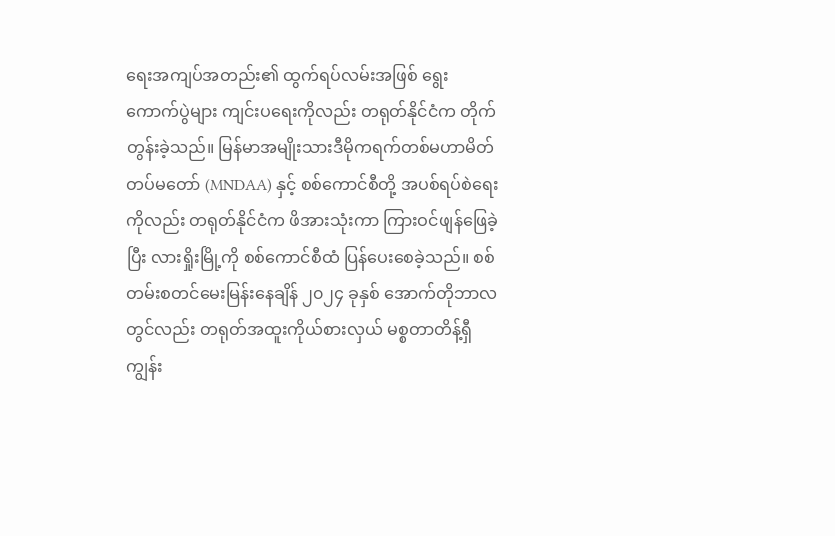ရေးအကျပ်အတည်း၏ ထွက်ရပ်လမ်းအဖြစ် ရွေးကောက်ပွဲများ ကျင်းပရေးကိုလည်း တရုတ်နိုင်ငံက တိုက်တွန်းခဲ့သည်။ မြန်မာအမျိုးသားဒီမိုကရက်တစ်မဟာမိတ်တပ်မတော် (MNDAA) နှင့် စစ်ကောင်စီတို့ အပစ်ရပ်စဲရေးကိုလည်း တရုတ်နိုင်ငံက ဖိအားသုံးကာ ကြားဝင်ဖျန်ဖြေခဲ့ပြီး လားရှိုးမြို့ကို စစ်ကောင်စီထံ ပြန်ပေးစေခဲ့သည်။ စစ်တမ်းစတင်မေးမြန်းနေချိန် ၂၀၂၄ ခုနှစ် အောက်တိုဘာလတွင်လည်း တရုတ်အထူးကိုယ်စားလှယ် မစ္စတာတိန့်ရှီကျွန်း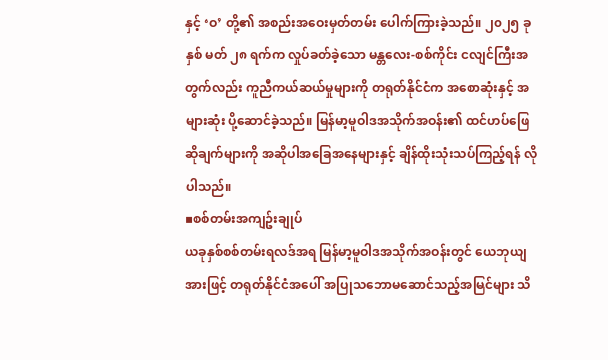နှင့် ‘ဝ’ တို့၏ အစည်းအဝေးမှတ်တမ်း ပေါက်ကြားခဲ့သည်။ ၂၀၂၅ ခုနှစ် မတ် ၂၈ ရက်က လှုပ်ခတ်ခဲ့သော မန္တလေး-စစ်ကိုင်း ငလျင်ကြီးအတွက်လည်း ကူညီကယ်ဆယ်မှုများကို တရုတ်နိုင်ငံက အစောဆုံးနှင့် အများဆုံး ပို့ဆောင်ခဲ့သည်။ မြန်မာ့မူဝါဒအသိုက်အဝန်း၏ ထင်ဟပ်ဖြေဆိုချက်များကို အဆိုပါအခြေအနေများနှင့် ချိန်ထိုးသုံးသပ်ကြည့်ရန် လိုပါသည်။
▪စစ်တမ်းအကျဥ်းချုပ်
ယခုနှစ်စစ်တမ်းရလဒ်အရ မြန်မာ့မူဝါဒအသိုက်အဝန်းတွင် ယေဘုယျအားဖြင့် တရုတ်နိုင်ငံအပေါ် အပြုသဘောမဆောင်သည့်အမြင်များ သိ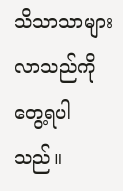သိသာသာများလာသည်ကို တွေ့ရပါသည်။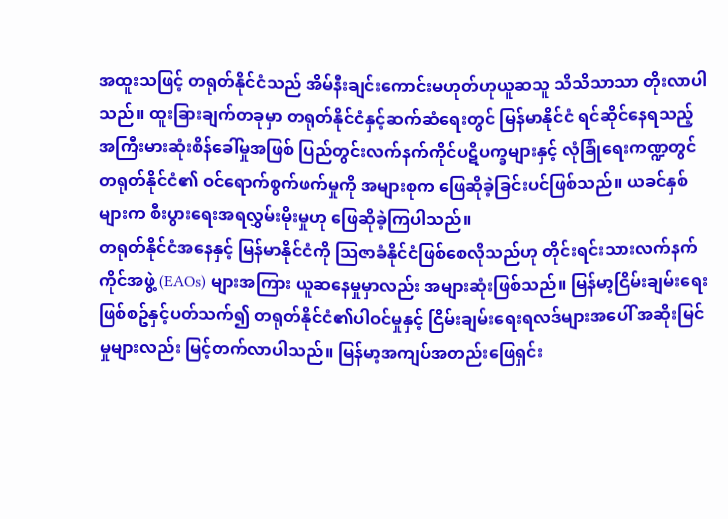အထူးသဖြင့် တရုတ်နိုင်ငံသည် အိမ်နီးချင်းကောင်းမဟုတ်ဟုယူဆသူ သိသိသာသာ တိုးလာပါသည်။ ထူးခြားချက်တခုမှာ တရုတ်နိုင်ငံနှင့်ဆက်ဆံရေးတွင် မြန်မာနိုင်ငံ ရင်ဆိုင်နေရသည့် အကြီးမားဆုံးစိန်ခေါ်မှုအဖြစ် ပြည်တွင်းလက်နက်ကိုင်ပဋိပက္ခများနှင့် လုံခြုံရေးကဏ္ဍတွင် တရုတ်နိုင်ငံ၏ ဝင်ရောက်စွက်ဖက်မှုကို အများစုက ဖြေဆိုခဲ့ခြင်းပင်ဖြစ်သည်။ ယခင်နှစ်များက စီးပွားရေးအရလွှမ်းမိုးမှုဟု ဖြေဆိုခဲ့ကြပါသည်။
တရုတ်နိုင်ငံအနေနှင့် မြန်မာနိုင်ငံကို သြဇာခံနိုင်ငံဖြစ်စေလိုသည်ဟု တိုင်းရင်းသားလက်နက်ကိုင်အဖွဲ့ (EAOs) များအကြား ယူဆနေမှုမှာလည်း အများဆုံးဖြစ်သည်။ မြန်မာ့ငြိမ်းချမ်းရေးဖြစ်စဥ်နှင့်ပတ်သက်၍ တရုတ်နိုင်ငံ၏ပါဝင်မှုနှင့် ငြိမ်းချမ်းရေးရလဒ်များအပေါ် အဆိုးမြင်မှုများလည်း မြင့်တက်လာပါသည်။ မြန်မာ့အကျပ်အတည်းဖြေရှင်း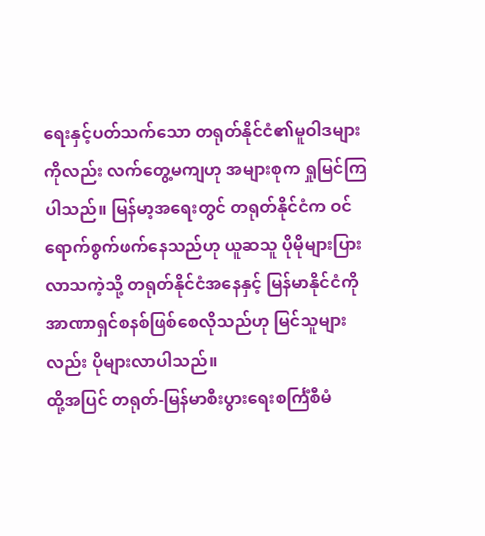ရေးနှင့်ပတ်သက်သော တရုတ်နိုင်ငံ၏မူဝါဒများကိုလည်း လက်တွေ့မကျဟု အများစုက ရှုမြင်ကြပါသည်။ မြန်မာ့အရေးတွင် တရုတ်နိုင်ငံက ဝင်ရောက်စွက်ဖက်နေသည်ဟု ယူဆသူ ပိုမိုများပြားလာသကဲ့သို့ တရုတ်နိုင်ငံအနေနှင့် မြန်မာနိုင်ငံကို အာဏာရှင်စနစ်ဖြစ်စေလိုသည်ဟု မြင်သူများလည်း ပိုများလာပါသည်။
ထို့အပြင် တရုတ်-မြန်မာစီးပွားရေးစင်္ကြံစီမံ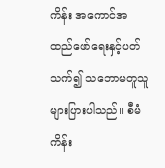ကိန်း အကောင်အထည်ဖော်ရေးနှင့်ပတ်သက်၍ သဘောမတူသူ များပြားပါသည်။ စီမံကိန်း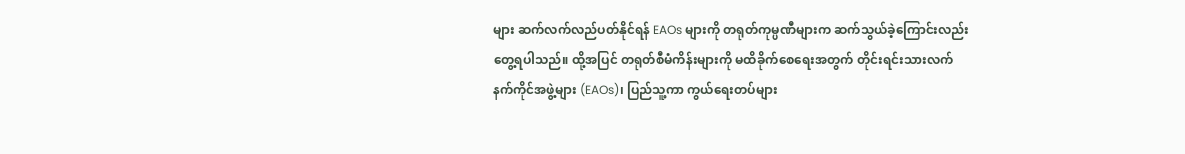များ ဆက်လက်လည်ပတ်နိုင်ရန် EAOs များကို တရုတ်ကုမ္ပဏီများက ဆက်သွယ်ခဲ့ကြောင်းလည်း တွေ့ရပါသည်။ ထို့အပြင် တရုတ်စီမံကိန်းများကို မထိခိုက်စေရေးအတွက် တိုင်းရင်းသားလက်နက်ကိုင်အဖွဲ့များ (EAOs)၊ ပြည်သူ့ကာ ကွယ်ရေးတပ်များ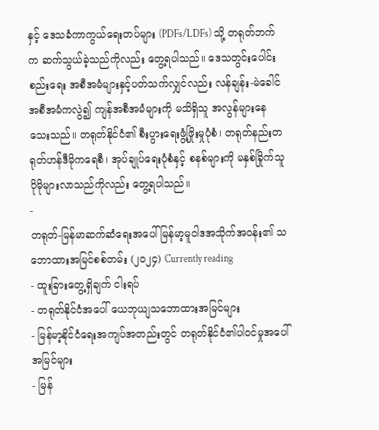နှင့် ဒေသခံကာကွယ်ရေးတပ်များ (PDFs/LDFs) သို့ တရုတ်ဘက်က ဆက်သွယ်ခဲ့သည်ကိုလည်း တွေ့ရပါသည်။ ဒေသတွင်းပေါင်းစည်းရေး အစီအမံများနှင့်ပတ်သက်လျှင်လည်း လန်ချန်း-မဲခေါင်အစီအမံကလွဲ၍ ကျန်အစီအမံများကို မသိရှိသူ အလွန်များနေသေးသည်။ တရုတ်နိုင်ငံ၏ စီးပွားရေးဖွံ့ဖြိုးမှုပုံစံ၊ တရုတ်နည်းတရုတ်ဟန်ဒီမိုကရေစီ၊ အုပ်ချုပ်ရေးပုံစံနှင့် စနစ်များကို မနှစ်ခြိုက်သူ ပိုမိုများလာသည်ကိုလည်း တွေ့ရပါသည်။
-
တရုတ်-မြန်မာဆက်ဆံရေးအပေါ် မြန်မာ့မူဝါဒအသိုက်အဝန်း၏ သဘောထားအမြင်စစ်တမ်း (၂၀၂၄) Currently reading
- ထူးခြားတွေ့ရှိချက် ငါးရပ်
- တရုတ်နိုင်ငံအပေါ် ယေဘုယျသဘောထားအမြင်များ
- မြန်မာ့နိုင်ငံရေးအကျပ်အတည်းတွင် တရုတ်နိုင်ငံ၏ပါဝင်မှုအပေါ် အမြင်များ
- မြန်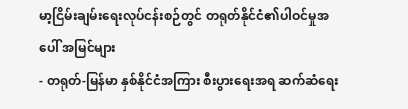မာ့ငြိမ်းချမ်းရေးလုပ်ငန်းစဉ်တွင် တရုတ်နိုင်ငံ၏ပါဝင်မှုအပေါ် အမြင်များ
- တရုတ်-မြန်မာ နှစ်နိုင်ငံအကြား စီးပွားရေးအရ ဆက်ဆံရေး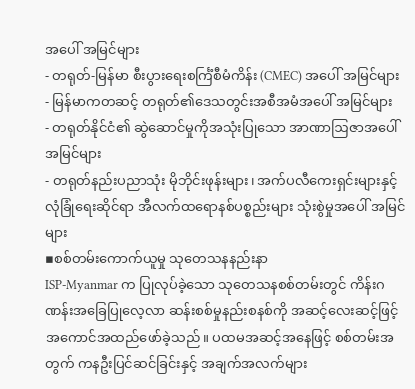အပေါ် အမြင်များ
- တရုတ်-မြန်မာ စီးပွားရေးစင်္ကြံစီမံကိန်း (CMEC) အပေါ် အမြင်များ
- မြန်မာကတဆင့် တရုတ်၏ဒေသတွင်းအစီအမံအပေါ် အမြင်များ
- တရုတ်နိုင်ငံ၏ ဆွဲဆောင်မှုကိုအသုံးပြုသော အာဏာဩဇာအပေါ် အမြင်များ
- တရုတ်နည်းပညာသုံး မိုဘိုင်းဖုန်းများ၊ အက်ပလီကေးရှင်းများနှင့် လုံခြုံရေးဆိုင်ရာ အီလက်ထရောနစ်ပစ္စည်းများ သုံးစွဲမှုအပေါ် အမြင်များ
▪စစ်တမ်းကောက်ယူမှု သုတေသနနည်းနာ
ISP-Myanmar က ပြုလုပ်ခဲ့သော သုတေသနစစ်တမ်းတွင် ကိန်းဂဏန်းအခြေပြုလေ့လာ ဆန်းစစ်မှုနည်းစနစ်ကို အဆင့်လေးဆင့်ဖြင့် အကောင်အထည်ဖော်ခဲ့သည်။ ပထမအဆင့်အနေဖြင့် စစ်တမ်းအတွက် ကနဦးပြင်ဆင်ခြင်းနှင့် အချက်အလက်များ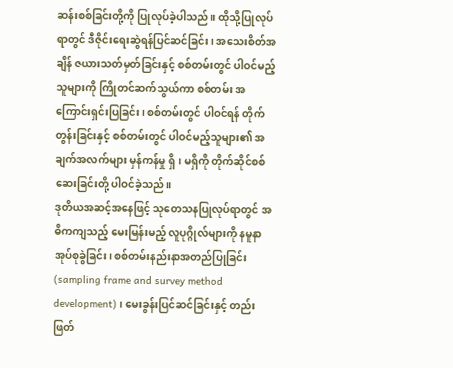ဆန်းစစ်ခြင်းတို့ကို ပြုလုပ်ခဲ့ပါသည်။ ထိုသို့ပြုလုပ်ရာတွင် ဒီဇိုင်းရေးဆွဲရန်ပြင်ဆင်ခြင်း၊ အသေးစိတ်အချိန် ဇယားသတ်မှတ်ခြင်းနှင့် စစ်တမ်းတွင် ပါဝင်မည့်သူများကို ကြိုတင်ဆက်သွယ်ကာ စစ်တမ်း အကြောင်းရှင်းပြခြင်း၊ စစ်တမ်းတွင် ပါဝင်ရန် တိုက်တွန်းခြင်းနှင့် စစ်တမ်းတွင် ပါဝင်မည့်သူများ၏ အချက်အလက်များ မှန်ကန်မှု ရှိ၊ မရှိကို တိုက်ဆိုင်စစ်ဆေးခြင်းတို့ ပါဝင်ခဲ့သည်။
ဒုတိယအဆင့်အနေဖြင့် သုတေသနပြုလုပ်ရာတွင် အဓိကကျသည့် မေးမြန်းမည့် လူပုဂ္ဂိုလ်များကို နမူနာအုပ်စုခွဲခြင်း၊ စစ်တမ်းနည်းနာအတည်ပြုခြင်း (sampling frame and survey method development)၊ မေးခွန်းပြင်ဆင်ခြင်းနှင့် တည်းဖြတ်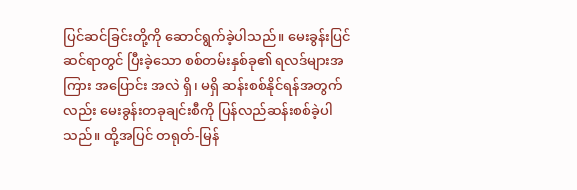ပြင်ဆင်ခြင်းတို့ကို ဆောင်ရွက်ခဲ့ပါသည်။ မေးခွန်းပြင်ဆင်ရာတွင် ပြီးခဲ့သော စစ်တမ်းနှစ်ခု၏ ရလဒ်များအကြား အပြောင်း အလဲ ရှိ၊ မရှိ ဆန်းစစ်နိုင်ရန်အတွက်လည်း မေးခွန်းတခုချင်းစီကို ပြန်လည်ဆန်းစစ်ခဲ့ပါသည်။ ထို့အပြင် တရုတ်-မြန်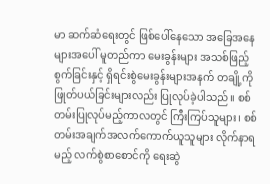မာ ဆက်ဆံရေးတွင် ဖြစ်ပေါ်နေသော အခြေအနေများအပေါ် မူတည်ကာ မေးခွန်းများ အသစ်ဖြည့်စွက်ခြင်းနှင့် ရှိရင်းစွဲမေးခွန်းများအနက် တချို့ကို ဖြုတ်ပယ်ခြင်းများလည်း ပြုလုပ်ခဲ့ပါသည်။ စစ်တမ်းပြုလုပ်မည့်ကာလတွင် ကြီးကြပ်သူများ၊ စစ်တမ်းအချက်အလက်ကောက်ယူသူများ လိုက်နာရမည့် လက်စွဲစာစောင်ကို ရေးဆွဲ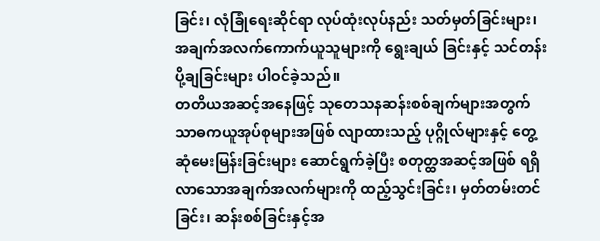ခြင်း၊ လုံခြုံရေးဆိုင်ရာ လုပ်ထုံးလုပ်နည်း သတ်မှတ်ခြင်းများ၊ အချက်အလက်ကောက်ယူသူများကို ရွေးချယ် ခြင်းနှင့် သင်တန်းပို့ချခြင်းများ ပါဝင်ခဲ့သည်။
တတိယအဆင့်အနေဖြင့် သုတေသနဆန်းစစ်ချက်များအတွက် သာဓကယူအုပ်စုများအဖြစ် လျာထားသည့် ပုဂ္ဂိုလ်များနှင့် တွေ့ဆုံမေးမြန်းခြင်းများ ဆောင်ရွက်ခဲ့ပြီး စတုတ္ထအဆင့်အဖြစ် ရရှိလာသောအချက်အလက်များကို ထည့်သွင်းခြင်း၊ မှတ်တမ်းတင်ခြင်း၊ ဆန်းစစ်ခြင်းနှင့်အ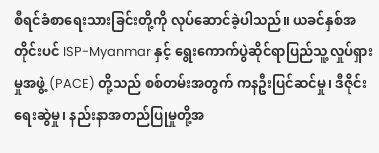စီရင်ခံစာရေးသားခြင်းတို့ကို လုပ်ဆောင်ခဲ့ပါသည်။ ယခင်နှစ်အတိုင်းပင် ISP-Myanmar နှင့် ရွေးကောက်ပွဲဆိုင်ရာပြည်သူ့လှုပ်ရှားမှုအဖွဲ့ (PACE) တို့သည် စစ်တမ်းအတွက် ကနဦးပြင်ဆင်မှု၊ ဒီဇိုင်းရေးဆွဲမှု၊ နည်းနာအတည်ပြုမှုတို့အ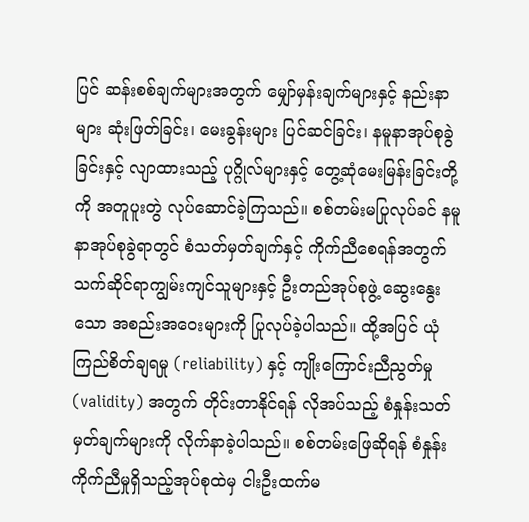ပြင် ဆန်းစစ်ချက်များအတွက် မျှော်မှန်းချက်များနှင့် နည်းနာများ ဆုံးဖြတ်ခြင်း၊ မေးခွန်းများ ပြင်ဆင်ခြင်း၊ နမူနာအုပ်စုခွဲခြင်းနှင့် လျာထားသည့် ပုဂ္ဂိုလ်များနှင့် တွေ့ဆုံမေးမြန်းခြင်းတို့ကို အတူပူးတွဲ လုပ်ဆောင်ခဲ့ကြသည်။ စစ်တမ်းမပြုလုပ်ခင် နမူနာအုပ်စုခွဲရာတွင် စံသတ်မှတ်ချက်နှင့် ကိုက်ညီစေရန်အတွက် သက်ဆိုင်ရာကျွမ်းကျင်သူများနှင့် ဦးတည်အုပ်စုဖွဲ့ ဆွေးနွေးသော အစည်းအဝေးများကို ပြုလုပ်ခဲ့ပါသည်။ ထို့အပြင် ယုံကြည်စိတ်ချရမှု (reliability) နှင့် ကျိုးကြောင်းညီညွတ်မှု (validity) အတွက် တိုင်းတာနိုင်ရန် လိုအပ်သည့် စံနှုန်းသတ်မှတ်ချက်များကို လိုက်နာခဲ့ပါသည်။ စစ်တမ်းဖြေဆိုရန် စံနှုန်းကိုက်ညီမှုရှိသည့်အုပ်စုထဲမှ ငါးဦးထက်မ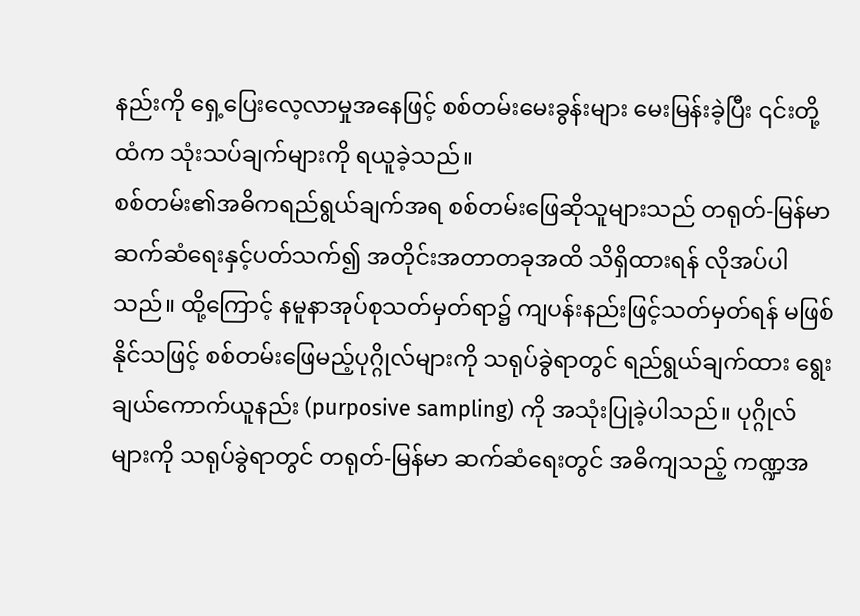နည်းကို ရှေ့ပြေးလေ့လာမှုအနေဖြင့် စစ်တမ်းမေးခွန်းများ မေးမြန်းခဲ့ပြီး ၎င်းတို့ထံက သုံးသပ်ချက်များကို ရယူခဲ့သည်။
စစ်တမ်း၏အဓိကရည်ရွယ်ချက်အရ စစ်တမ်းဖြေဆိုသူများသည် တရုတ်-မြန်မာ ဆက်ဆံရေးနှင့်ပတ်သက်၍ အတိုင်းအတာတခုအထိ သိရှိထားရန် လိုအပ်ပါသည်။ ထို့ကြောင့် နမူနာအုပ်စုသတ်မှတ်ရာ၌ ကျပန်းနည်းဖြင့်သတ်မှတ်ရန် မဖြစ်နိုင်သဖြင့် စစ်တမ်းဖြေမည့်ပုဂ္ဂိုလ်များကို သရုပ်ခွဲရာတွင် ရည်ရွယ်ချက်ထား ရွေးချယ်ကောက်ယူနည်း (purposive sampling) ကို အသုံးပြုခဲ့ပါသည်။ ပုဂ္ဂိုလ်များကို သရုပ်ခွဲရာတွင် တရုတ်-မြန်မာ ဆက်ဆံရေးတွင် အဓိကျသည့် ကဏ္ဍအ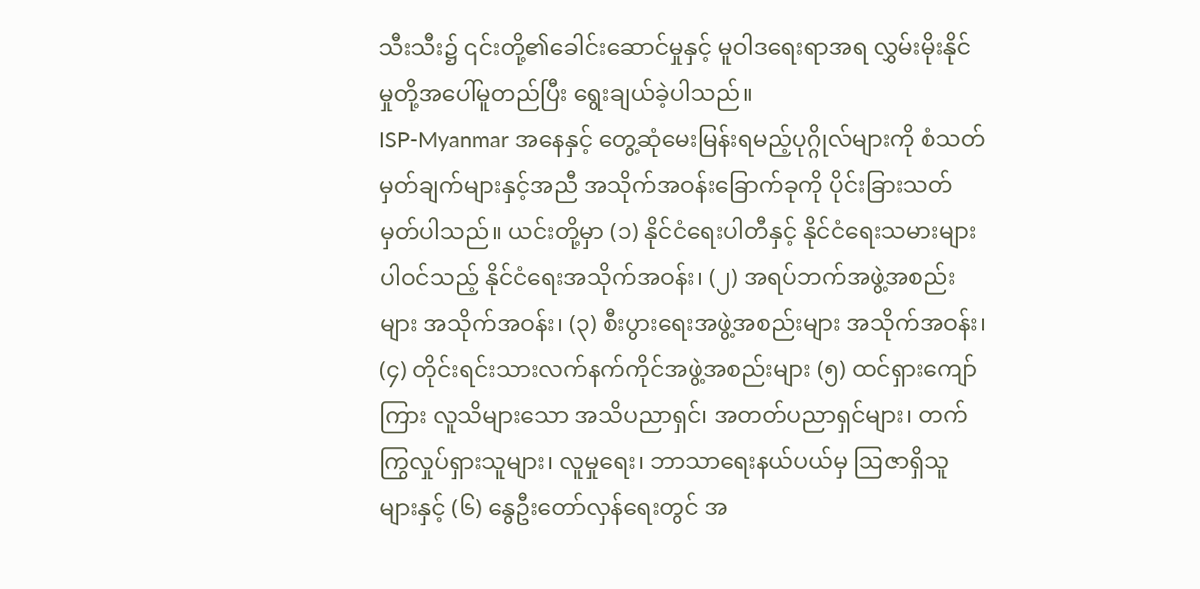သီးသီး၌ ၎င်းတို့၏ခေါင်းဆောင်မှုနှင့် မူဝါဒရေးရာအရ လွှမ်းမိုးနိုင်မှုတို့အပေါ်မူတည်ပြီး ရွေးချယ်ခဲ့ပါသည်။
ISP-Myanmar အနေနှင့် တွေ့ဆုံမေးမြန်းရမည့်ပုဂ္ဂိုလ်များကို စံသတ်မှတ်ချက်များနှင့်အညီ အသိုက်အဝန်းခြောက်ခုကို ပိုင်းခြားသတ်မှတ်ပါသည်။ ယင်းတို့မှာ (၁) နိုင်ငံရေးပါတီနှင့် နိုင်ငံရေးသမားများပါဝင်သည့် နိုင်ငံရေးအသိုက်အဝန်း၊ (၂) အရပ်ဘက်အဖွဲ့အစည်းများ အသိုက်အဝန်း၊ (၃) စီးပွားရေးအဖွဲ့အစည်းများ အသိုက်အဝန်း၊ (၄) တိုင်းရင်းသားလက်နက်ကိုင်အဖွဲ့အစည်းများ (၅) ထင်ရှားကျော်ကြား လူသိများသော အသိပညာရှင်၊ အတတ်ပညာရှင်များ၊ တက်ကြွလှုပ်ရှားသူများ၊ လူမှုရေး၊ ဘာသာရေးနယ်ပယ်မှ ဩဇာရှိသူများနှင့် (၆) နွေဦးတော်လှန်ရေးတွင် အ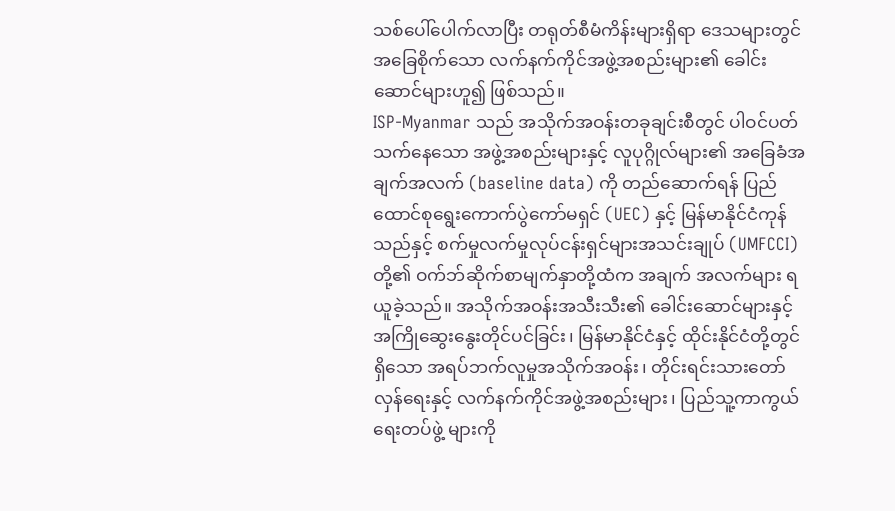သစ်ပေါ်ပေါက်လာပြီး တရုတ်စီမံကိန်းများရှိရာ ဒေသများတွင် အခြေစိုက်သော လက်နက်ကိုင်အဖွဲ့အစည်းများ၏ ခေါင်းဆောင်များဟူ၍ ဖြစ်သည်။
ISP-Myanmar သည် အသိုက်အဝန်းတခုချင်းစီတွင် ပါဝင်ပတ်သက်နေသော အဖွဲ့အစည်းများနှင့် လူပုဂ္ဂိုလ်များ၏ အခြေခံအချက်အလက် (baseline data) ကို တည်ဆောက်ရန် ပြည်ထောင်စုရွေးကောက်ပွဲကော်မရှင် (UEC) နှင့် မြန်မာနိုင်ငံကုန်သည်နှင့် စက်မှုလက်မှုလုပ်ငန်းရှင်များအသင်းချုပ် (UMFCCI) တို့၏ ဝက်ဘ်ဆိုက်စာမျက်နှာတို့ထံက အချက် အလက်များ ရယူခဲ့သည်။ အသိုက်အဝန်းအသီးသီး၏ ခေါင်းဆောင်များနှင့် အကြိုဆွေးနွေးတိုင်ပင်ခြင်း၊ မြန်မာနိုင်ငံနှင့် ထိုင်းနိုင်ငံတို့တွင်ရှိသော အရပ်ဘက်လူမှုအသိုက်အဝန်း၊ တိုင်းရင်းသားတော်လှန်ရေးနှင့် လက်နက်ကိုင်အဖွဲ့အစည်းများ၊ ပြည်သူ့ကာကွယ်ရေးတပ်ဖွဲ့ များကို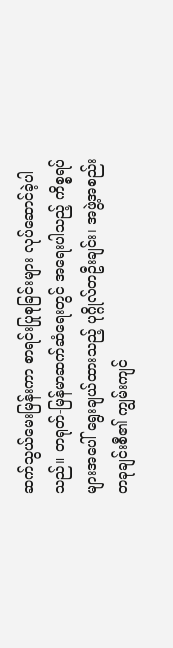ဆက်သွယ်မေးမြန်းကာ စာရင်းပြုစုခြင်းများ လုပ်ဆောင်ခဲ့ပါသည်။ တရုတ်-မြန်မာဆက်ဆံရေးတွင် အရေးပါသည့် ကိစ္စရပ်များအပေါ် ရွေးချယ်ထားသည့် ပုဂ္ဂိုလ်တဦးချင်း၊ အဖွဲ့အစည်းတခုချင်းစီ၏ ကျွမ်းကျင်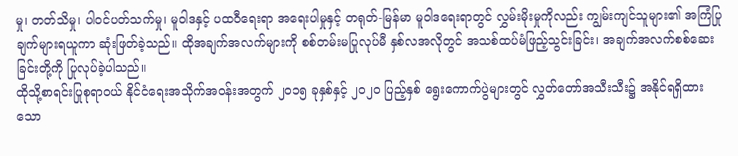မှု၊ တတ်သိမှု၊ ပါဝင်ပတ်သက်မှု၊ မူဝါဒနှင့် ပထဝီရေးရာ အရေးပါမှုနှင့် တရုတ်-မြန်မာ မူဝါဒရေးရာတွင် လွှမ်းမိုးမှုကိုလည်း ကျွမ်းကျင်သူများ၏ အကြံပြုချက်များရယူကာ ဆုံးဖြတ်ခဲ့သည်။ ထိုအချက်အလက်များကို စစ်တမ်းမပြုလုပ်မီ နှစ်လအလိုတွင် အသစ်ထပ်မံဖြည့်သွင်းခြင်း၊ အချက်အလက်စစ်ဆေးခြင်းတို့ကို ပြုလုပ်ခဲ့ပါသည်။
ထိုသို့စာရင်းပြုစုရာဝယ် နိုင်ငံရေးအသိုက်အဝန်းအတွက် ၂၀၁၅ ခုနှစ်နှင့် ၂၀၂၀ ပြည့်နှစ် ရွေးကောက်ပွဲများတွင် လွှတ်တော်အသီးသီး၌ အနိုင်ရရှိထားသော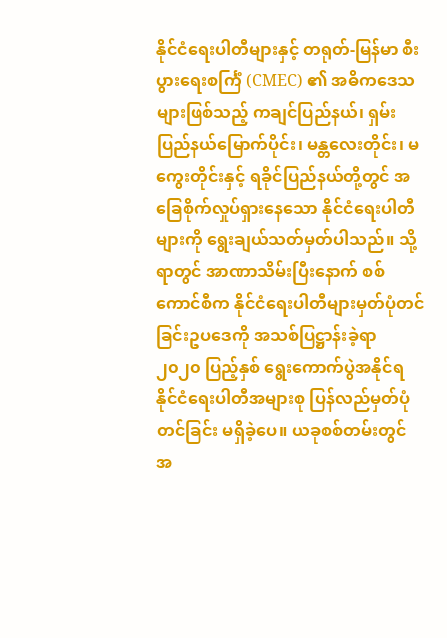နိုင်ငံရေးပါတီများနှင့် တရုတ်-မြန်မာ စီးပွားရေးစင်္ကြံ (CMEC) ၏ အဓိကဒေသများဖြစ်သည့် ကချင်ပြည်နယ်၊ ရှမ်းပြည်နယ်မြောက်ပိုင်း၊ မန္တလေးတိုင်း၊ မကွေးတိုင်းနှင့် ရခိုင်ပြည်နယ်တို့တွင် အခြေစိုက်လှုပ်ရှားနေသော နိုင်ငံရေးပါတီများကို ရွေးချယ်သတ်မှတ်ပါသည်။ သို့ရာတွင် အာဏာသိမ်းပြီးနောက် စစ်ကောင်စီက နိုင်ငံရေးပါတီများမှတ်ပုံတင်ခြင်းဥပဒေကို အသစ်ပြဋ္ဌာန်းခဲ့ရာ ၂၀၂၀ ပြည့်နှစ် ရွေးကောက်ပွဲအနိုင်ရ နိုင်ငံရေးပါတီအများစု ပြန်လည်မှတ်ပုံတင်ခြင်း မရှိခဲ့ပေ။ ယခုစစ်တမ်းတွင် အ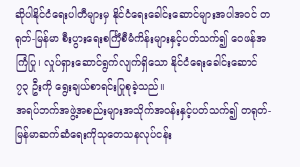ဆိုပါနိုင်ငံရေးပါတီများမှ နိုင်ငံရေးခေါင်းဆောင်များအပါအဝင် တရုတ်-မြန်မာ စီးပွားရေးစင်္ကြံစီမံကိန်းများနှင့်ပတ်သက်၍ ဝေဖန်အကြံပြု၊ လှုပ်ရှားဆောင်ရွက်လျက်ရှိသော နိုင်ငံရေးခေါင်းဆောင် ၇၃ ဦးကို ရွေးချယ်စာရင်းပြုစုခဲ့သည်။
အရပ်ဘက်အဖွဲ့အစည်းများအသိုက်အဝန်းနှင့်ပတ်သက်၍ တရုတ်-မြန်မာဆက်ဆံရေးကိုသုတေသနလုပ်ငန်း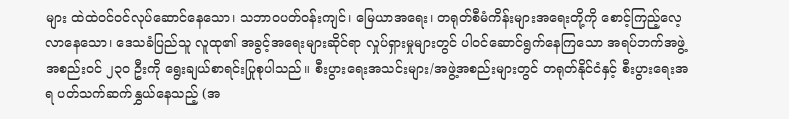များ ထဲထဲဝင်ဝင်လုပ်ဆောင်နေသော၊ သဘာဝပတ်၀န်းကျင်၊ မြေယာအရေး၊ တရုတ်စီမံကိန်းများအရေးတို့ကို စောင့်ကြည့်လေ့လာနေသော၊ ဒေသခံပြည်သူ လူထု၏ အခွင့်အရေးများဆိုင်ရာ လှုပ်ရှားမှုများတွင် ပါဝင်ဆောင်ရွက်နေကြသော အရပ်ဘက်အဖွဲ့အစည်းဝင် ၂၃၀ ဦးကို ရွေးချယ်စာရင်းပြုစုပါသည်။ စီးပွားရေးအသင်းများ/အဖွဲ့အစည်းများတွင် တရုတ်နိုင်ငံနှင့် စီးပွားရေးအရ ပတ်သက်ဆက်နွှယ်နေသည့် (အ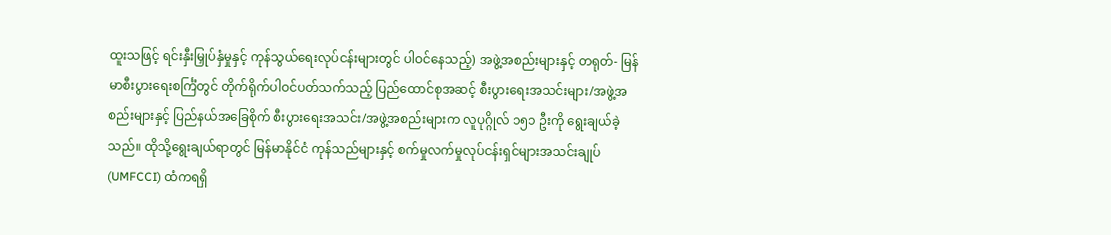ထူးသဖြင့် ရင်းနှီးမြှုပ်နှံမှုနှင့် ကုန်သွယ်ရေးလုပ်ငန်းများတွင် ပါဝင်နေသည့်) အဖွဲ့အစည်းများနှင့် တရုတ်- မြန်မာစီးပွားရေးစင်္ကြံတွင် တိုက်ရိုက်ပါဝင်ပတ်သက်သည့် ပြည်ထောင်စုအဆင့် စီးပွားရေးအသင်းများ/အဖွဲ့အစည်းများနှင့် ပြည်နယ်အခြေစိုက် စီးပွားရေးအသင်း/အဖွဲ့အစည်းများက လူပုဂ္ဂိုလ် ၁၅၁ ဦးကို ရွေးချယ်ခဲ့သည်။ ထိုသို့ရွေးချယ်ရာတွင် မြန်မာနိုင်ငံ ကုန်သည်များနှင့် စက်မှုလက်မှုလုပ်ငန်းရှင်များအသင်းချုပ် (UMFCCI) ထံကရရှိ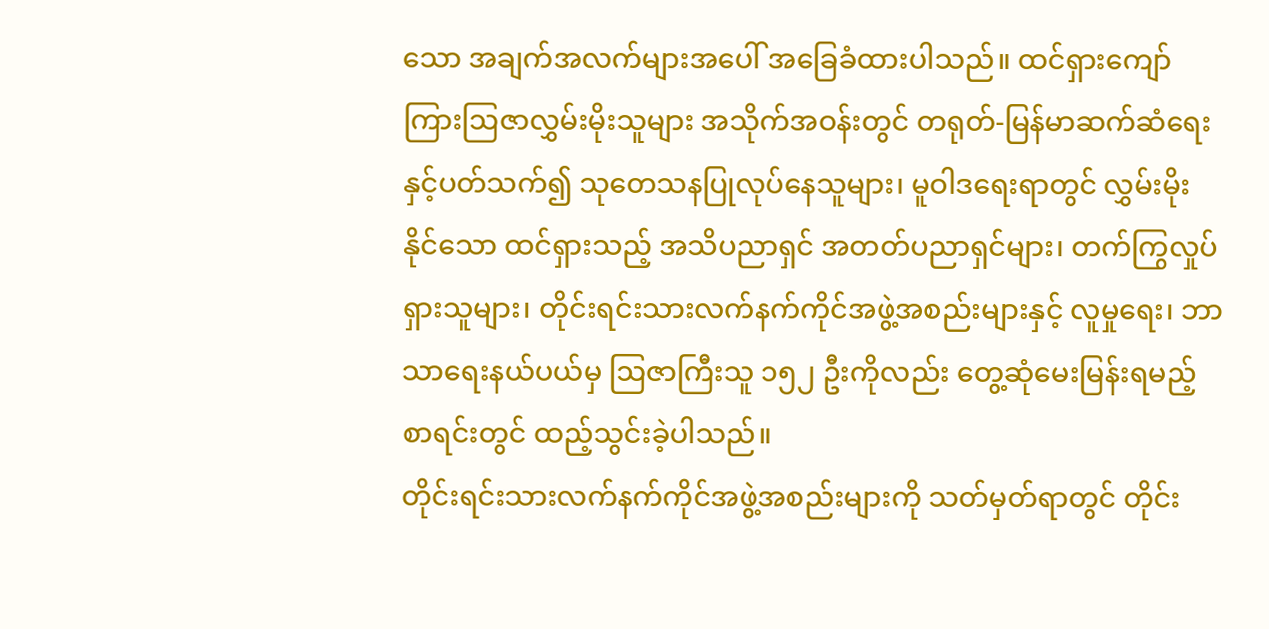သော အချက်အလက်များအပေါ် အခြေခံထားပါသည်။ ထင်ရှားကျော်ကြားဩဇာလွှမ်းမိုးသူများ အသိုက်အဝန်းတွင် တရုတ်-မြန်မာဆက်ဆံရေးနှင့်ပတ်သက်၍ သုတေသနပြုလုပ်နေသူများ၊ မူဝါဒရေးရာတွင် လွှမ်းမိုးနိုင်သော ထင်ရှားသည့် အသိပညာရှင် အတတ်ပညာရှင်များ၊ တက်ကြွလှုပ်ရှားသူများ၊ တိုင်းရင်းသားလက်နက်ကိုင်အဖွဲ့အစည်းများနှင့် လူမှုရေး၊ ဘာသာရေးနယ်ပယ်မှ ဩဇာကြီးသူ ၁၅၂ ဦးကိုလည်း တွေ့ဆုံမေးမြန်းရမည့်စာရင်းတွင် ထည့်သွင်းခဲ့ပါသည်။
တိုင်းရင်းသားလက်နက်ကိုင်အဖွဲ့အစည်းများကို သတ်မှတ်ရာတွင် တိုင်း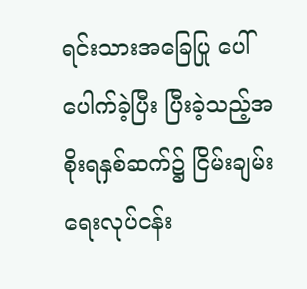ရင်းသားအခြေပြု ပေါ်ပေါက်ခဲ့ပြီး ပြီးခဲ့သည့်အစိုးရနှစ်ဆက်၌ ငြိမ်းချမ်းရေးလုပ်ငန်း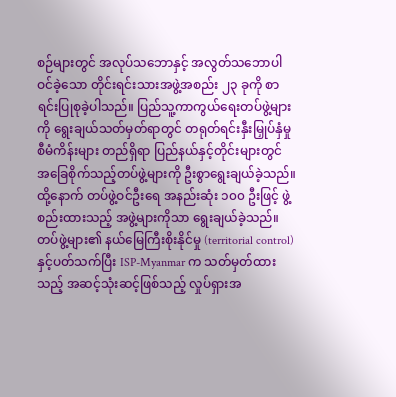စဉ်များတွင် အလုပ်သဘောနှင့် အလွတ်သဘောပါဝင်ခဲ့သော တိုင်းရင်းသားအဖွဲ့အစည်း ၂၃ ခုကို စာရင်းပြုစုခဲ့ပါသည်။ ပြည်သူ့ကာကွယ်ရေးတပ်ဖွဲ့များကို ရွေးချယ်သတ်မှတ်ရာတွင် တရုတ်ရင်းနှီးမြှုပ်နှံမှုစီမံကိန်းများ တည်ရှိရာ ပြည်နယ်နှင့်တိုင်းများတွင် အခြေစိုက်သည့်တပ်ဖွဲ့များကို ဦးစွာရွေးချယ်ခဲ့သည်။ ထို့နောက် တပ်ဖွဲ့ဝင်ဦးရေ အနည်းဆုံး ၁၀၀ ဦးဖြင့် ဖွဲ့စည်းထားသည့် အဖွဲ့များကိုသာ ရွေးချယ်ခဲ့သည်။ တပ်ဖွဲ့များ၏ နယ်မြေကြီးစိုးနိုင်မှု (territorial control) နှင့်ပတ်သက်ပြီး ISP-Myanmar က သတ်မှတ်ထားသည့် အဆင့်သုံးဆင့်ဖြစ်သည့် လှုပ်ရှားအ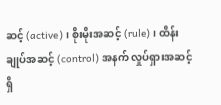ဆင့် (active)၊ စိုးမိုးအဆင့် (rule)၊ ထိန်းချုပ်အဆင့် (control) အနက် လှုပ်ရှားအဆင့်ရှိ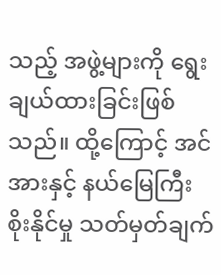သည့် အဖွဲ့များကို ရွေးချယ်ထားခြင်းဖြစ်သည်။ ထို့ကြောင့် အင်အားနှင့် နယ်မြေကြီးစိုးနိုင်မှု သတ်မှတ်ချက်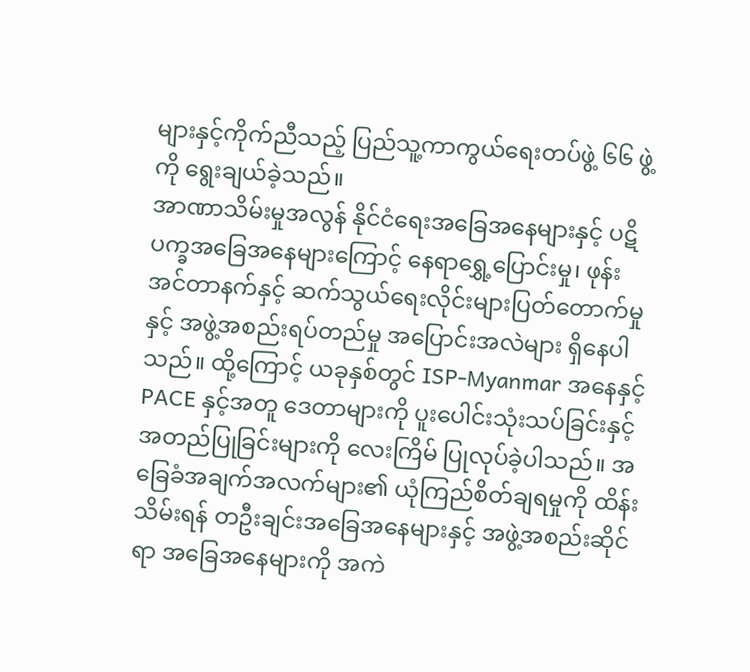များနှင့်ကိုက်ညီသည့် ပြည်သူ့ကာကွယ်ရေးတပ်ဖွဲ့ ၆၆ ဖွဲ့ကို ရွေးချယ်ခဲ့သည်။
အာဏာသိမ်းမှုအလွန် နိုင်ငံရေးအခြေအနေများနှင့် ပဋိပက္ခအခြေအနေများကြောင့် နေရာရွှေ့ပြောင်းမှု၊ ဖုန်းအင်တာနက်နှင့် ဆက်သွယ်ရေးလိုင်းများပြတ်တောက်မှုနှင့် အဖွဲ့အစည်းရပ်တည်မှု အပြောင်းအလဲများ ရှိနေပါသည်။ ထို့ကြောင့် ယခုနှစ်တွင် ISP-Myanmar အနေနှင့် PACE နှင့်အတူ ဒေတာများကို ပူးပေါင်းသုံးသပ်ခြင်းနှင့် အတည်ပြုခြင်းများကို လေးကြိမ် ပြုလုပ်ခဲ့ပါသည်။ အခြေခံအချက်အလက်များ၏ ယုံကြည်စိတ်ချရမှုကို ထိန်းသိမ်းရန် တဦးချင်းအခြေအနေများနှင့် အဖွဲ့အစည်းဆိုင်ရာ အခြေအနေများကို အကဲ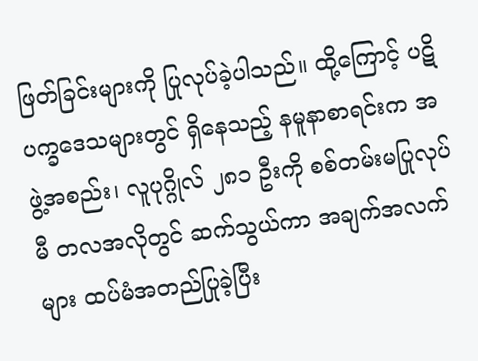ဖြတ်ခြင်းများကို ပြုလုပ်ခဲ့ပါသည်။ ထို့ကြောင့် ပဋိပက္ခဒေသများတွင် ရှိနေသည့် နမူနာစာရင်းက အဖွဲ့အစည်း၊ လူပုဂ္ဂိုလ် ၂၈၁ ဦးကို စစ်တမ်းမပြုလုပ်မီ တလအလိုတွင် ဆက်သွယ်ကာ အချက်အလက်များ ထပ်မံအတည်ပြုခဲ့ပြီး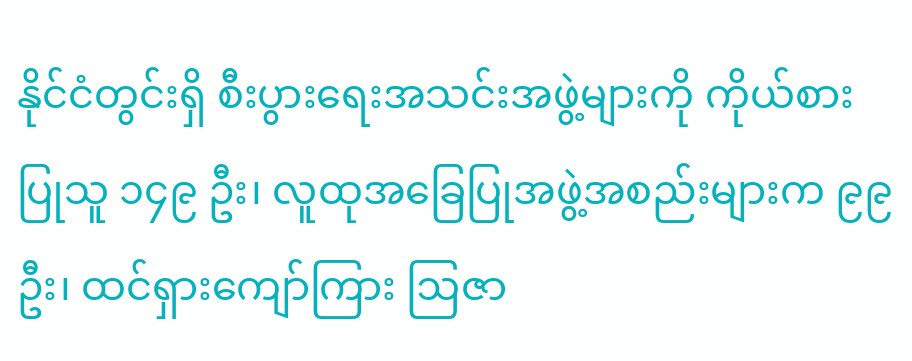နိုင်ငံတွင်းရှိ စီးပွားရေးအသင်းအဖွဲ့များကို ကိုယ်စားပြုသူ ၁၄၉ ဦး၊ လူထုအခြေပြုအဖွဲ့အစည်းများက ၉၉ ဦး၊ ထင်ရှားကျော်ကြား ဩဇာ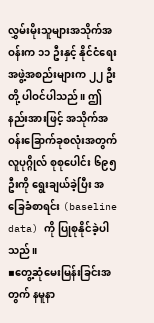လွှမ်းမိုးသူများအသိုက်အဝန်းက ၁၁ ဦးနှင့် နိုင်ငံရေးအဖွဲ့အစည်းများက ၂၂ ဦးတို့ ပါဝင်ပါသည်။ ဤနည်းအားဖြင့် အသိုက်အဝန်းခြောက်ခုစလုံးအတွက် လူပုဂ္ဂိုလ် စုစုပေါင်း ၆၉၅ ဦးကို ရွေးချယ်ခဲ့ပြီး အခြေခံစာရင်း (baseline data) ကို ပြုစုနိုင်ခဲ့ပါသည်။
▪တွေ့ဆုံမေးမြန်းခြင်းအတွက် နမူနာ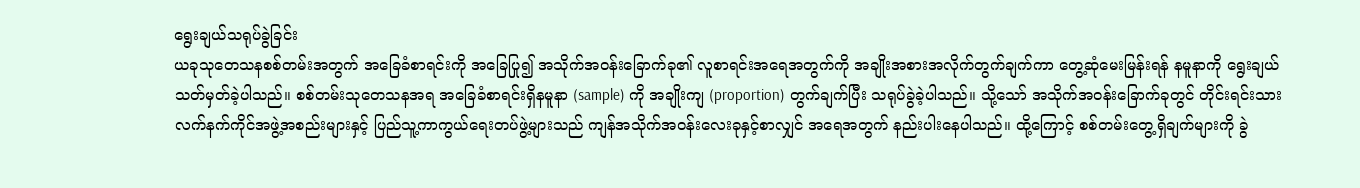ရွေးချယ်သရုပ်ခွဲခြင်း
ယခုသုတေသနစစ်တမ်းအတွက် အခြေခံစာရင်းကို အခြေပြု၍ အသိုက်အဝန်းခြောက်ခု၏ လူစာရင်းအရေအတွက်ကို အချိုးအစားအလိုက်တွက်ချက်ကာ တွေ့ဆုံမေးမြန်းရန် နမူနာကို ရွေးချယ်သတ်မှတ်ခဲ့ပါသည်။ စစ်တမ်းသုတေသနအရ အခြေခံစာရင်းရှိနမူနာ (sample) ကို အချိုးကျ (proportion) တွက်ချက်ပြီး သရုပ်ခွဲခဲ့ပါသည်။ သို့သော် အသိုက်အဝန်းခြောက်ခုတွင် တိုင်းရင်းသားလက်နက်ကိုင်အဖွဲ့အစည်းများနှင့် ပြည်သူ့ကာကွယ်ရေးတပ်ဖွဲ့များသည် ကျန်အသိုက်အဝန်းလေးခုနှင့်စာလျှင် အရေအတွက် နည်းပါးနေပါသည်။ ထို့ကြောင့် စစ်တမ်းတွေ့ရှိချက်များကို ခွဲ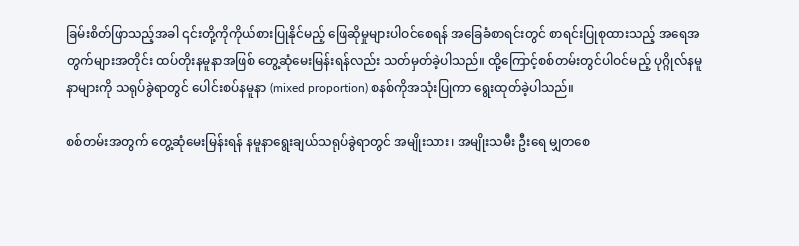ခြမ်းစိတ်ဖြာသည့်အခါ ၎င်းတို့ကိုကိုယ်စားပြုနိုင်မည့် ဖြေဆိုမှုများပါဝင်စေရန် အခြေခံစာရင်းတွင် စာရင်းပြုစုထားသည့် အရေအတွက်များအတိုင်း ထပ်တိုးနမူနာအဖြစ် တွေ့ဆုံမေးမြန်းရန်လည်း သတ်မှတ်ခဲ့ပါသည်။ ထို့ကြောင့်စစ်တမ်းတွင်ပါဝင်မည့် ပုဂ္ဂိုလ်နမူနာများကို သရုပ်ခွဲရာတွင် ပေါင်းစပ်နမူနာ (mixed proportion) စနစ်ကိုအသုံးပြုကာ ရွေးထုတ်ခဲ့ပါသည်။

စစ်တမ်းအတွက် တွေ့ဆုံမေးမြန်းရန် နမူနာရွေးချယ်သရုပ်ခွဲရာတွင် အမျိုးသား၊ အမျိုးသမီး ဦးရေ မျှတစေ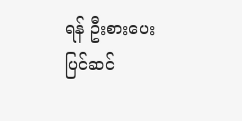ရန် ဦးစားပေးပြင်ဆင်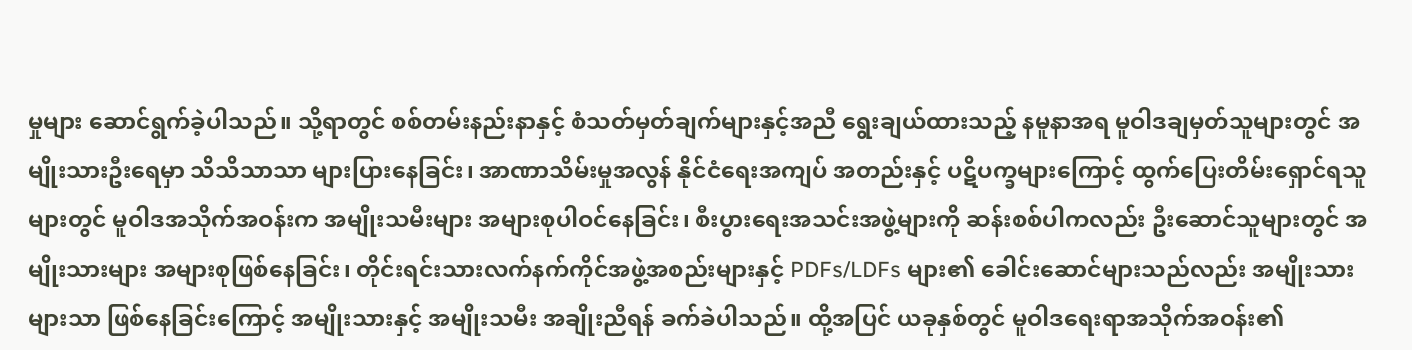မှုများ ဆောင်ရွက်ခဲ့ပါသည်။ သို့ရာတွင် စစ်တမ်းနည်းနာနှင့် စံသတ်မှတ်ချက်များနှင့်အညီ ရွေးချယ်ထားသည့် နမူနာအရ မူဝါဒချမှတ်သူများတွင် အမျိုးသားဦးရေမှာ သိသိသာသာ များပြားနေခြင်း၊ အာဏာသိမ်းမှုအလွန် နိုင်ငံရေးအကျပ် အတည်းနှင့် ပဋိပက္ခများကြောင့် ထွက်ပြေးတိမ်းရှောင်ရသူများတွင် မူဝါဒအသိုက်အဝန်းက အမျိုးသမီးများ အများစုပါဝင်နေခြင်း၊ စီးပွားရေးအသင်းအဖွဲ့များကို ဆန်းစစ်ပါကလည်း ဦးဆောင်သူများတွင် အမျိုးသားများ အများစုဖြစ်နေခြင်း၊ တိုင်းရင်းသားလက်နက်ကိုင်အဖွဲ့အစည်းများနှင့် PDFs/LDFs များ၏ ခေါင်းဆောင်များသည်လည်း အမျိုးသားများသာ ဖြစ်နေခြင်းကြောင့် အမျိုးသားနှင့် အမျိုးသမီး အချိုးညီရန် ခက်ခဲပါသည်။ ထို့အပြင် ယခုနှစ်တွင် မူဝါဒရေးရာအသိုက်အဝန်း၏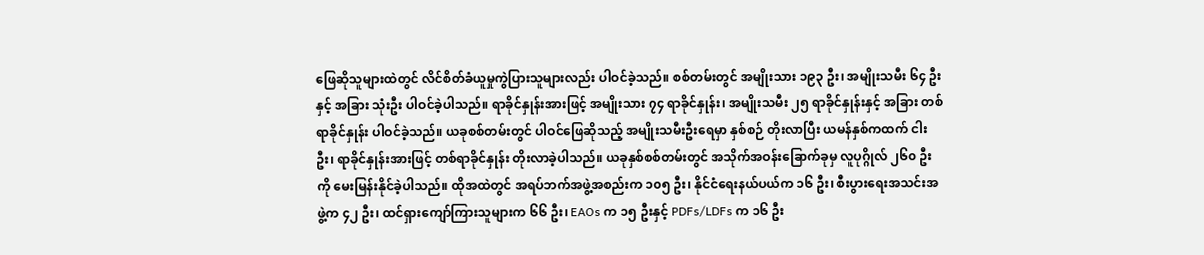ဖြေဆိုသူများထဲတွင် လိင်စိတ်ခံယူမှုကွဲပြားသူများလည်း ပါဝင်ခဲ့သည်။ စစ်တမ်းတွင် အမျိုးသား ၁၉၃ ဦး၊ အမျိုးသမီး ၆၄ ဦးနှင့် အခြား သုံးဦး ပါဝင်ခဲ့ပါသည်။ ရာခိုင်နှုန်းအားဖြင့် အမျိုးသား ၇၄ ရာခိုင်နှုန်း၊ အမျိုးသမီး ၂၅ ရာခိုင်နှုန်းနှင့် အခြား တစ်ရာခိုင်နှုန်း ပါဝင်ခဲ့သည်။ ယခုစစ်တမ်းတွင် ပါဝင်ဖြေဆိုသည့် အမျိုးသမီးဦးရေမှာ နှစ်စဉ် တိုးလာပြီး ယမန်နှစ်ကထက် ငါးဦး၊ ရာခိုင်နှုန်းအားဖြင့် တစ်ရာခိုင်နှုန်း တိုးလာခဲ့ပါသည်။ ယခုနှစ်စစ်တမ်းတွင် အသိုက်အဝန်းခြောက်ခုမှ လူပုဂ္ဂိုလ် ၂၆၀ ဦးကို မေးမြန်းနိုင်ခဲ့ပါသည်။ ထိုအထဲတွင် အရပ်ဘက်အဖွဲ့အစည်းက ၁၀၅ ဦး၊ နိုင်ငံရေးနယ်ပယ်က ၁၆ ဦး၊ စီးပွားရေးအသင်းအဖွဲ့က ၄၂ ဦး၊ ထင်ရှားကျော်ကြားသူများက ၆၆ ဦး၊ EAOs က ၁၅ ဦးနှင့် PDFs/LDFs က ၁၆ ဦး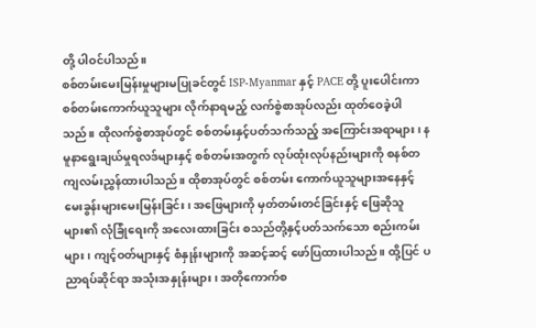တို့ ပါဝင်ပါသည်။
စစ်တမ်းမေးမြန်းမှုများမပြုခင်တွင် ISP-Myanmar နှင့် PACE တို့ ပူးပေါင်းကာ စစ်တမ်းကောက်ယူသူများ လိုက်နာရမည့် လက်စွဲစာအုပ်လည်း ထုတ်ဝေခဲ့ပါသည်။ ထိုလက်စွဲစာအုပ်တွင် စစ်တမ်းနှင့်ပတ်သက်သည့် အကြောင်းအရာများ၊ နမူနာရွေးချယ်မှုရလဒ်များနှင့် စစ်တမ်းအတွက် လုပ်ထုံးလုပ်နည်းများကို စနစ်တကျလမ်းညွှန်ထားပါသည်။ ထိုစာအုပ်တွင် စစ်တမ်း ကောက်ယူသူများအနေနှင့် မေးခွန်းများမေးမြန်းခြင်း၊ အဖြေများကို မှတ်တမ်းတင်ခြင်းနှင့် ဖြေဆိုသူများ၏ လုံခြုံရေးကို အလေးထားခြင်း စသည်တို့နှင့်ပတ်သက်သော စည်းကမ်းများ၊ ကျင့်ဝတ်များနှင့် စံနှုန်းများကို အဆင့်ဆင့် ဖော်ပြထားပါသည်။ ထို့ပြင် ပညာရပ်ဆိုင်ရာ အသုံးအနှုန်းများ၊ အတိုကောက်စ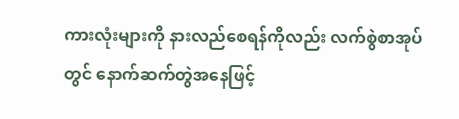ကားလုံးများကို နားလည်စေရန်ကိုလည်း လက်စွဲစာအုပ်တွင် နောက်ဆက်တွဲအနေဖြင့်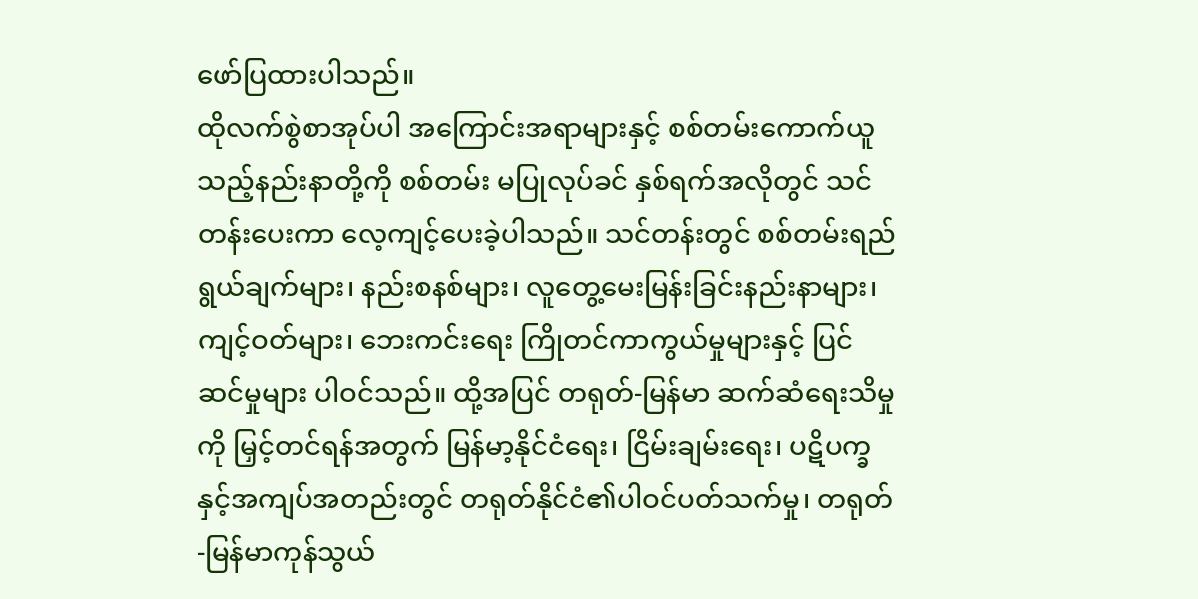ဖော်ပြထားပါသည်။
ထိုလက်စွဲစာအုပ်ပါ အကြောင်းအရာများနှင့် စစ်တမ်းကောက်ယူသည့်နည်းနာတို့ကို စစ်တမ်း မပြုလုပ်ခင် နှစ်ရက်အလိုတွင် သင်တန်းပေးကာ လေ့ကျင့်ပေးခဲ့ပါသည်။ သင်တန်းတွင် စစ်တမ်းရည်ရွယ်ချက်များ၊ နည်းစနစ်များ၊ လူတွေ့မေးမြန်းခြင်းနည်းနာများ၊ ကျင့်ဝတ်များ၊ ဘေးကင်းရေး ကြိုတင်ကာကွယ်မှုများနှင့် ပြင်ဆင်မှုများ ပါဝင်သည်။ ထို့အပြင် တရုတ်-မြန်မာ ဆက်ဆံရေးသိမှုကို မြှင့်တင်ရန်အတွက် မြန်မာ့နိုင်ငံရေး၊ ငြိမ်းချမ်းရေး၊ ပဋိပက္ခနှင့်အကျပ်အတည်းတွင် တရုတ်နိုင်ငံ၏ပါဝင်ပတ်သက်မှု၊ တရုတ်-မြန်မာကုန်သွယ်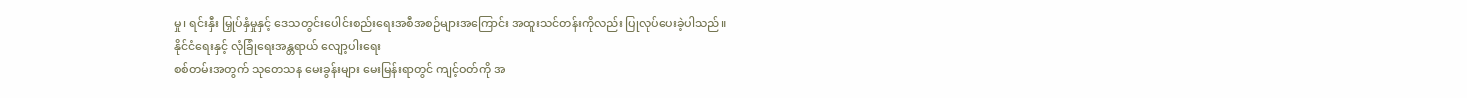မှု၊ ရင်းနှီး မြှုပ်နှံမှုနှင့် ဒေသတွင်းပေါင်းစည်းရေးအစီအစဉ်များအကြောင်း အထူးသင်တန်းကိုလည်း ပြုလုပ်ပေးခဲ့ပါသည်။
နိုင်ငံရေးနှင့် လုံခြုံရေးအန္တရာယ် လျော့ပါးရေး
စစ်တမ်းအတွက် သုတေသန မေးခွန်းများ မေးမြန်းရာတွင် ကျင့်ဝတ်ကို အ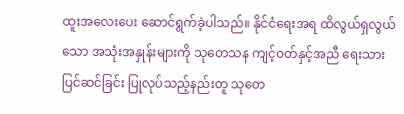ထူးအလေးပေး ဆောင်ရွက်ခဲ့ပါသည်။ နိုင်ငံရေးအရ ထိလွယ်ရှလွယ်သော အသုံးအနှုန်းများကို သုတေသန ကျင့်ဝတ်နှင့်အညီ ရေးသားပြင်ဆင်ခြင်း ပြုလုပ်သည့်နည်းတူ သုတေ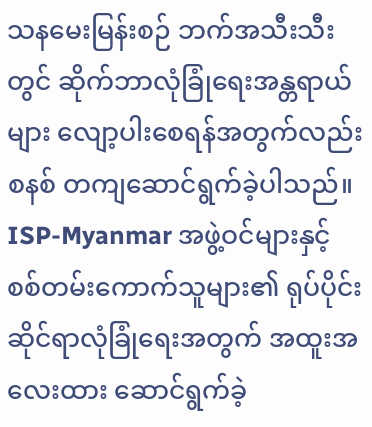သနမေးမြန်းစဉ် ဘက်အသီးသီးတွင် ဆိုက်ဘာလုံခြုံရေးအန္တရာယ်များ လျော့ပါးစေရန်အတွက်လည်း စနစ် တကျဆောင်ရွက်ခဲ့ပါသည်။ ISP-Myanmar အဖွဲ့ဝင်များနှင့် စစ်တမ်းကောက်သူများ၏ ရုပ်ပိုင်းဆိုင်ရာလုံခြုံရေးအတွက် အထူးအလေးထား ဆောင်ရွက်ခဲ့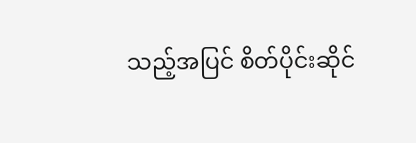သည့်အပြင် စိတ်ပိုင်းဆိုင်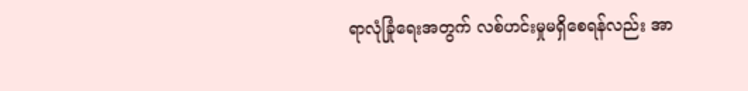ရာလုံခြုံရေးအတွက် လစ်ဟင်းမှုမရှိစေရန်လည်း အာ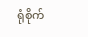ရုံစိုက်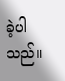ခဲ့ပါသည်။